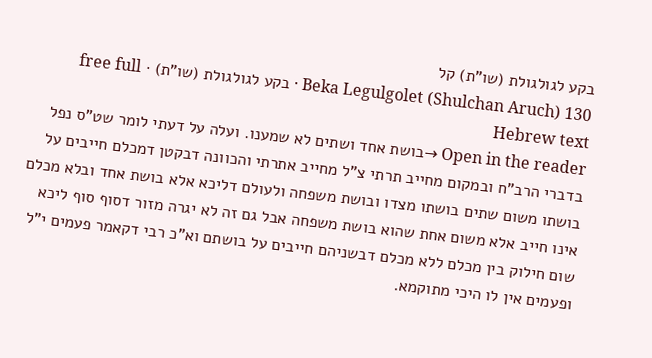בקע לגולגולת (שו"ת) קל
Beka Legulgolet (Shulchan Aruch) 130 · בקע לגולגולת (שו"ת) · free full Hebrew text
Open in the reader →בושת אחד ושתים לא שמענו. ועלה על דעתי לומר שט"ס נפל בדברי הרב"ח ובמקום מחייב תרתי צ"ל מחייב אתרתי והכוונה דבקטן דמכלם חייבים על בושתו משום שתים בושתו מצדו ובושת משפחה ולעולם דליכא אלא בושת אחד ובלא מכלם אינו חייב אלא משום אחת שהוא בושת משפחה אבל גם זה לא יגרה מזור דסוף סוף ליכא שום חילוק בין מכלם ללא מכלם דבשניהם חייבים על בושתם וא"כ רבי דקאמר פעמים י"ל ופעמים אין לו היכי מתוקמא.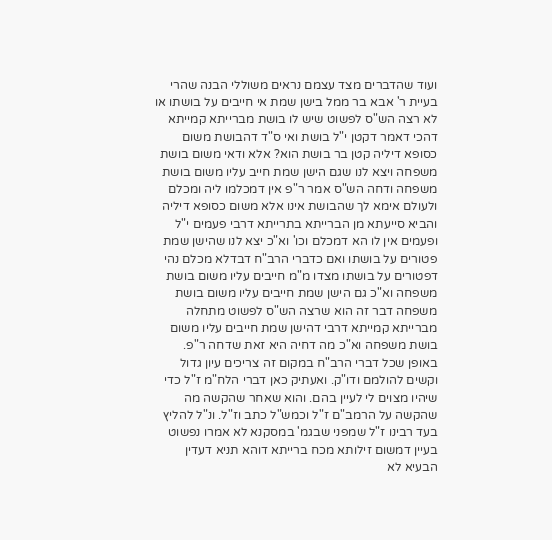ועוד שהדברים מצד עצמם נראים משוללי הבנה שהרי בעיית ר' אבא בר ממל בישן שמת אי חייבים על בושתו או לא רצה הש"ס לפשוט שיש לו בושת מברייתא קמייתא דהכי דאמר דקטן י"ל בושת ואי ס"ד דהבושת משום כסופא דיליה קטן בר בושת הוא? אלא ודאי משום בושת משפחה ויצא לנו שגם הישן שמת חייב עליו משום בושת משפחה ודחה הש"ס אמר ר"פ אין דמכלמו ליה ומכלם ולעולם אימא לך שהבושת אינו אלא משום כסופא דיליה והביא סייעתא מן הברייתא בתרייתא דרבי פעמים י"ל ופעמים אין לו הא דמכלם וכו' וא"כ יצא לנו שהישן שמת פטורים על בושתו ואם כדברי הרב"ח דבדלא מכלם נהי דפטורים על בושתו מצדו מ"מ חייבים עליו משום בושת משפחה וא"כ גם הישן שמת חייבים עליו משום בושת משפחה דבר זה הוא שרצה הש"ס לפשוט מתחלה מברייתא קמייתא דרבי דהישן שמת חייבים עליו משום בושת משפחה וא"כ מה דחיה היא זאת שדחה ר"פ. באופן שכל דברי הרב"ח במקום זה צריכים עיון גדול וקשים להולמם ודו"ק. ואעתיק כאן דברי הלח"מ ז"ל כדי שיהיו מצוים לי לעיין בהם. והוא שאחר שהקשה מה שהקשה על הרמב"ם ז"ל וכמש"ל כתב וז"ל. ונ"ל להליץ בעד רבינו ז"ל שמפני שבגמ' במסקנא לא אמרו נפשוט בעיין דמשום זילותא מכח ברייתא דוהא תניא דעדין הבעיא לא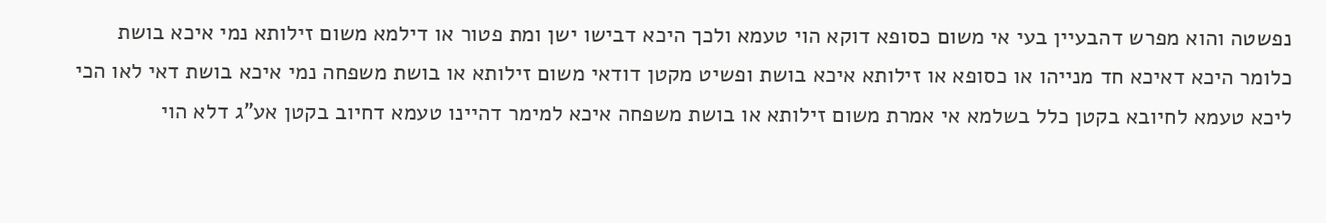נפשטה והוא מפרש דהבעיין בעי אי משום כסופא דוקא הוי טעמא ולכך היכא דבישו ישן ומת פטור או דילמא משום זילותא נמי איכא בושת כלומר היכא דאיכא חד מנייהו או כסופא או זילותא איכא בושת ופשיט מקטן דודאי משום זילותא או בושת משפחה נמי איכא בושת דאי לאו הכי ליכא טעמא לחיובא בקטן כלל בשלמא אי אמרת משום זילותא או בושת משפחה איכא למימר דהיינו טעמא דחיוב בקטן אע"ג דלא הוי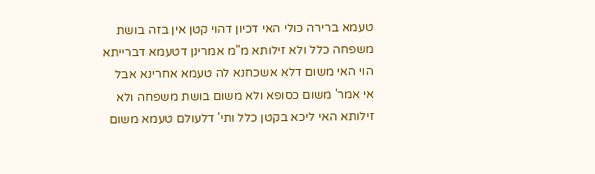טעמא ברירה כולי האי דכיון דהוי קטן אין בזה בושת משפחה כלל ולא זילותא מ"מ אמרינן דטעמא דברייתא הוי האי משום דלא אשכחנא לה טעמא אחרינא אבל אי אמר' משום כסופא ולא משום בושת משפחה ולא זילותא האי ליכא בקטן כלל ותי' דלעולם טעמא משום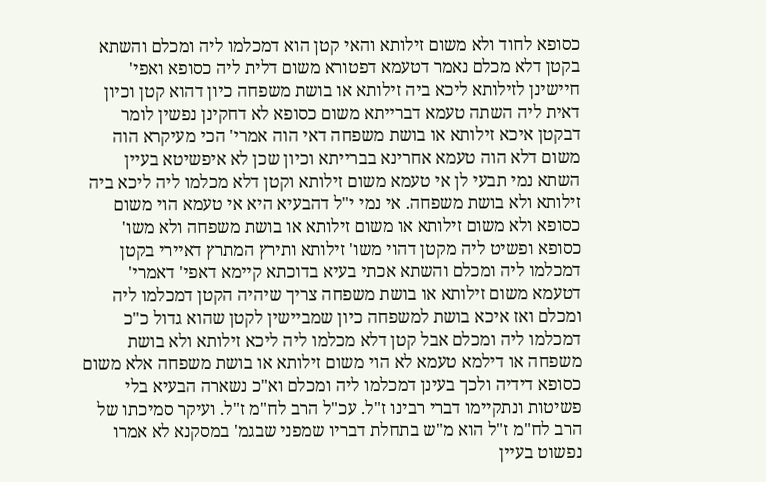כסופא לחוד ולא משום זילותא והאי קטן הוא דמכלמו ליה ומכלם והשתא בקטן דלא מכלם נאמר דטעמא דפטורא משום דלית ליה כסופא ואפי' חיישינן לזילותא ליכא ביה זילותא או בושת משפחה כיון דהוא קטן וכיון דאית ליה השתה טעמא דברייתא משום כסופא לא דחקינן נפשין לומר דבקטן איכא זילותא או בושת משפחה דאי הוה אמרי' הכי מעיקרא הוה משום דלא הוה טעמא אחרינא בברייתא וכיון שכן לא איפשיטא בעיין השתא נמי תבעי לן אי טעמא משום זילותא וקטן דלא מכלמו ליה ליכא ביה זילותא ולא בושת משפחה. אי נמי י"ל דהבעיא היא אי טעמא הוי משום כסופא ולא משום זילותא או משום זילותא או בושת משפחה ולא משו' כסופא ופשיט ליה מקטן דהוי משו' זילותא ותירץ המתרץ דאיירי בקטן דמכלמו ליה ומכלם והשתא אכתי בעיא בדוכתא קיימא דאפי' דאמרי' דטעמא משום זילותא או בושת משפחה צריך שיהיה הקטן דמכלמו ליה ומכלם ואז איכא בושת למשפחה כיון שמביישין לקטן שהוא גדול כ"כ דמכלמו ליה ומכלם אבל קטן דלא מכלמו ליה ליכא זילותא ולא בושת משפחה או דילמא טעמא לא הוי משום זילותא או בושת משפחה אלא משום כסופא דידיה ולכך בעינן דמכלמו ליה ומכלם וא"כ נשארה הבעיא בלי פשיטות ונתקיימו דברי רבינו ז"ל. עכ"ל הרב לח"מ ז"ל. ועיקר סמיכתו של הרב לח"מ ז"ל הוא מ"ש בתחלת דבריו שמפני שבגמ' במסקנא לא אמרו נפשוט בעיין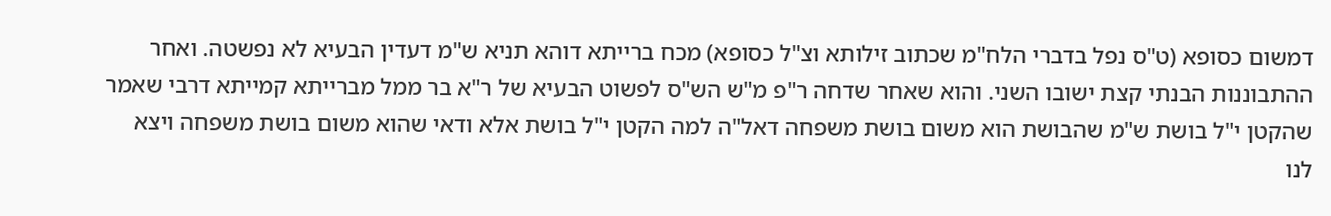דמשום כסופא (ט"ס נפל בדברי הלח"מ שכתוב זילותא וצ"ל כסופא) מכח ברייתא דוהא תניא ש"מ דעדין הבעיא לא נפשטה. ואחר ההתבוננות הבנתי קצת ישובו השני. והוא שאחר שדחה ר"פ מ"ש הש"ס לפשוט הבעיא של ר"א בר ממל מברייתא קמייתא דרבי שאמר שהקטן י"ל בושת ש"מ שהבושת הוא משום בושת משפחה דאל"ה למה הקטן י"ל בושת אלא ודאי שהוא משום בושת משפחה ויצא לנו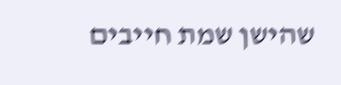שהישן שמת חייבים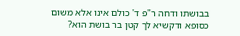בבושתו ודחה ר"פ ד' כולם אינו אלא משום כסופא ודקשיא לך קטן בר בושת הוא?